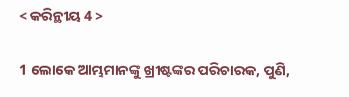< କରିନ୍ଥୀୟ 4 >

1 ଲୋକେ ଆମ୍ଭମାନଙ୍କୁ ଖ୍ରୀଷ୍ଟଙ୍କର ପରିଚାରକ, ପୁଣି,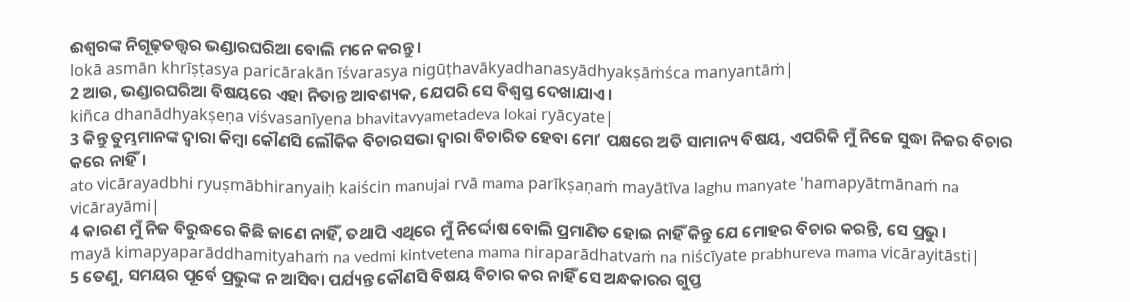ଈଶ୍ବରଙ୍କ ନିଗୂଢ଼ତତ୍ତ୍ୱର ଭଣ୍ଡାରଘରିଆ ବୋଲି ମନେ କରନ୍ତୁ।
lokā asmān khrīṣṭasya paricārakān īśvarasya nigūṭhavākyadhanasyādhyakṣāṁśca manyantāṁ|
2 ଆଉ, ଭଣ୍ଡାରଘରିଆ ବିଷୟରେ ଏହା ନିତାନ୍ତ ଆବଶ୍ୟକ, ଯେପରି ସେ ବିଶ୍ୱସ୍ତ ଦେଖାଯାଏ।
kiñca dhanādhyakṣeṇa viśvasanīyena bhavitavyametadeva lokai ryācyate|
3 କିନ୍ତୁ ତୁମ୍ଭମାନଙ୍କ ଦ୍ୱାରା କିମ୍ବା କୌଣସି ଲୌକିକ ବିଚାରସଭା ଦ୍ୱାରା ବିଚାରିତ ହେବା ମୋʼ ପକ୍ଷରେ ଅତି ସାମାନ୍ୟ ବିଷୟ, ଏପରିକି ମୁଁ ନିଜେ ସୁଦ୍ଧା ନିଜର ବିଚାର କରେ ନାହିଁ।
ato vicārayadbhi ryuṣmābhiranyaiḥ kaiścin manujai rvā mama parīkṣaṇaṁ mayātīva laghu manyate 'hamapyātmānaṁ na vicārayāmi|
4 କାରଣ ମୁଁ ନିଜ ବିରୁଦ୍ଧରେ କିଛି ଜାଣେ ନାହିଁ, ତଥାପି ଏଥିରେ ମୁଁ ନିର୍ଦ୍ଦୋଷ ବୋଲି ପ୍ରମାଣିତ ହୋଇ ନାହିଁ କିନ୍ତୁ ଯେ ମୋହର ବିଚାର କରନ୍ତି, ସେ ପ୍ରଭୁ।
mayā kimapyaparāddhamityahaṁ na vedmi kintvetena mama niraparādhatvaṁ na niścīyate prabhureva mama vicārayitāsti|
5 ତେଣୁ, ସମୟର ପୂର୍ବେ ପ୍ରଭୁଙ୍କ ନ ଆସିବା ପର୍ଯ୍ୟନ୍ତ କୌଣସି ବିଷୟ ବିଚାର କର ନାହିଁ ସେ ଅନ୍ଧକାରର ଗୁପ୍ତ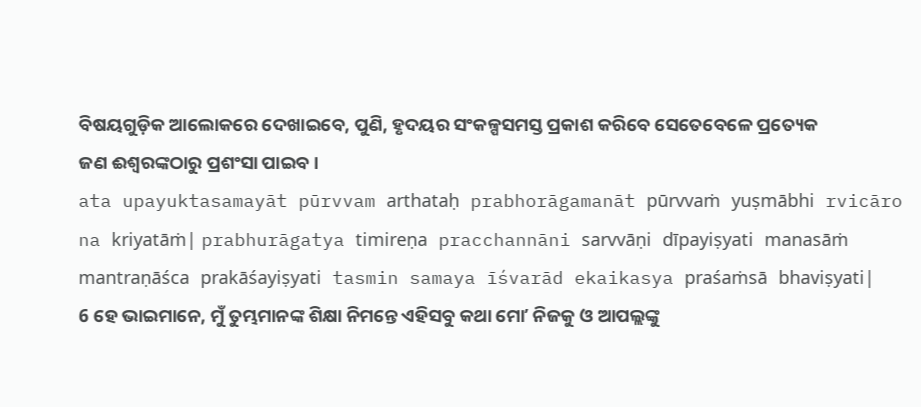ବିଷୟଗୁଡ଼ିକ ଆଲୋକରେ ଦେଖାଇବେ, ପୁଣି, ହୃଦୟର ସଂକଳ୍ପସମସ୍ତ ପ୍ରକାଶ କରିବେ ସେତେବେଳେ ପ୍ରତ୍ୟେକ ଜଣ ଈଶ୍ବରଙ୍କଠାରୁ ପ୍ରଶଂସା ପାଇବ।
ata upayuktasamayāt pūrvvam arthataḥ prabhorāgamanāt pūrvvaṁ yuṣmābhi rvicāro na kriyatāṁ| prabhurāgatya timireṇa pracchannāni sarvvāṇi dīpayiṣyati manasāṁ mantraṇāśca prakāśayiṣyati tasmin samaya īśvarād ekaikasya praśaṁsā bhaviṣyati|
6 ହେ ଭାଇମାନେ, ମୁଁ ତୁମ୍ଭମାନଙ୍କ ଶିକ୍ଷା ନିମନ୍ତେ ଏହିସବୁ କଥା ମୋʼ ନିଜକୁ ଓ ଆପଲ୍ଲଙ୍କୁ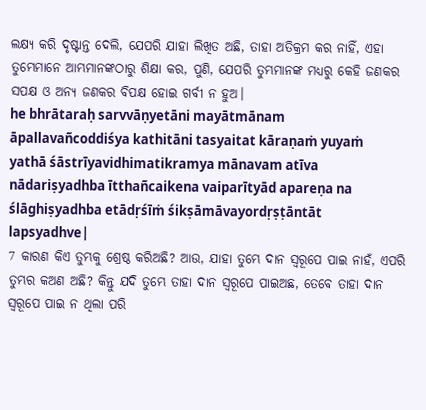ଲକ୍ଷ୍ୟ କରି ଦୃଷ୍ଟାନ୍ତ ଦେଲି, ଯେପରି ଯାହା ଲିଖିତ ଅଛି, ତାହା ଅତିକ୍ରମ କର ନାହିଁ, ଏହା ତୁମ୍ଭେମାନେ ଆମ୍ଭମାନଙ୍କଠାରୁ ଶିକ୍ଷା କର, ପୁଣି, ଯେପରି ତୁମ୍ଭମାନଙ୍କ ମଧ୍ୟରୁ କେହି ଜଣକର ସପକ୍ଷ ଓ ଅନ୍ୟ ଜଣକର ବିପକ୍ଷ ହୋଇ ଗର୍ବୀ ନ ହୁଅ।
he bhrātaraḥ sarvvāṇyetāni mayātmānam āpallavañcoddiśya kathitāni tasyaitat kāraṇaṁ yuyaṁ yathā śāstrīyavidhimatikramya mānavam atīva nādariṣyadhba ītthañcaikena vaiparītyād apareṇa na ślāghiṣyadhba etādṛśīṁ śikṣāmāvayordṛṣṭāntāt lapsyadhve|
7 କାରଣ କିଏ ତୁମ୍ଭକୁ ଶ୍ରେଷ୍ଠ କରିଅଛି? ଆଉ, ଯାହା ତୁମ୍ଭେ ଦାନ ସ୍ୱରୂପେ ପାଇ ନାହଁ, ଏପରି ତୁମ୍ଭର କଅଣ ଅଛି? କିନ୍ତୁ ଯଦି ତୁମ୍ଭେ ତାହା ଦାନ ସ୍ୱରୂପେ ପାଇଅଛ, ତେବେ ତାହା ଦାନ ସ୍ୱରୂପେ ପାଇ ନ ଥିଲା ପରି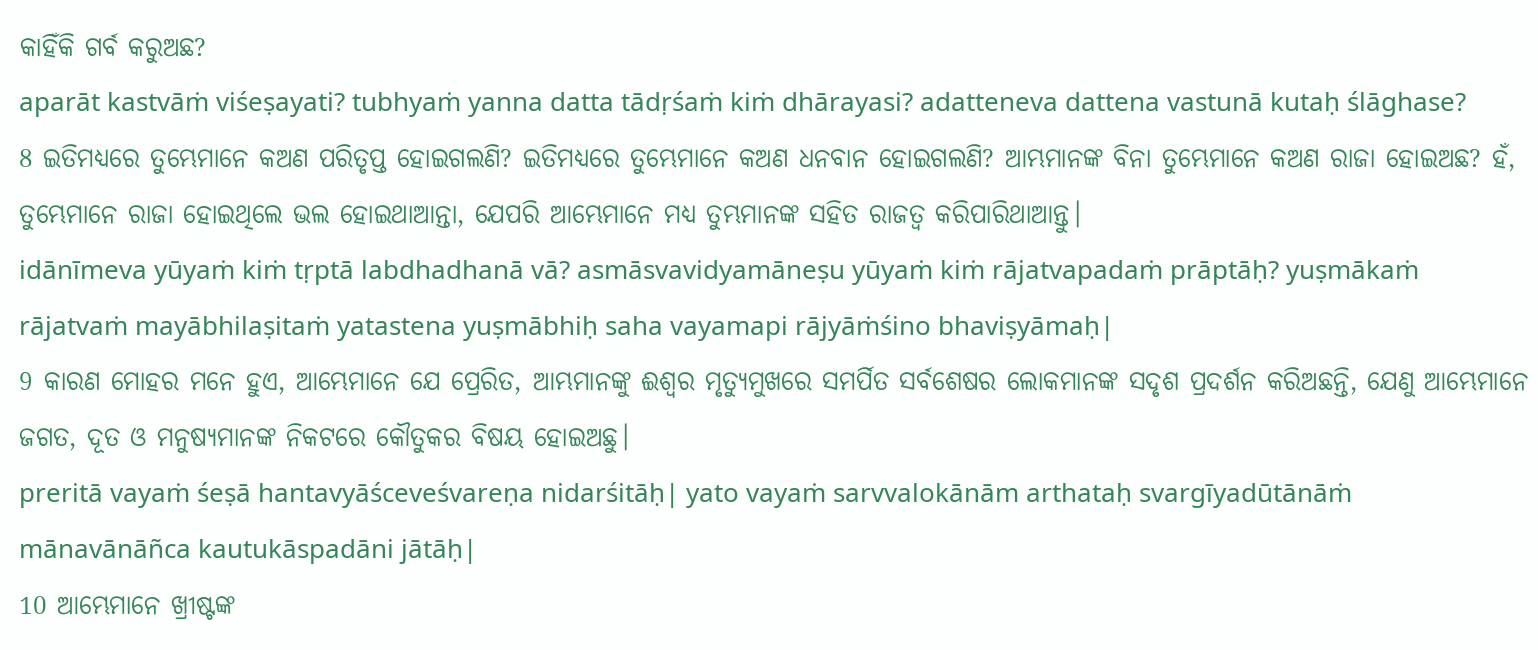କାହିଁକି ଗର୍ବ କରୁଅଛ?
aparāt kastvāṁ viśeṣayati? tubhyaṁ yanna datta tādṛśaṁ kiṁ dhārayasi? adatteneva dattena vastunā kutaḥ ślāghase?
8 ଇତିମଧ୍ୟରେ ତୁମ୍ଭେମାନେ କଅଣ ପରିତୃପ୍ତ ହୋଇଗଲଣି? ଇତିମଧ୍ୟରେ ତୁମ୍ଭେମାନେ କଅଣ ଧନବାନ ହୋଇଗଲଣି? ଆମ୍ଭମାନଙ୍କ ବିନା ତୁମ୍ଭେମାନେ କଅଣ ରାଜା ହୋଇଅଛ? ହଁ, ତୁମ୍ଭେମାନେ ରାଜା ହୋଇଥିଲେ ଭଲ ହୋଇଥାଆନ୍ତା, ଯେପରି ଆମ୍ଭେମାନେ ମଧ୍ୟ ତୁମ୍ଭମାନଙ୍କ ସହିତ ରାଜତ୍ୱ କରିପାରିଥାଆନ୍ତୁ।
idānīmeva yūyaṁ kiṁ tṛptā labdhadhanā vā? asmāsvavidyamāneṣu yūyaṁ kiṁ rājatvapadaṁ prāptāḥ? yuṣmākaṁ rājatvaṁ mayābhilaṣitaṁ yatastena yuṣmābhiḥ saha vayamapi rājyāṁśino bhaviṣyāmaḥ|
9 କାରଣ ମୋହର ମନେ ହୁଏ, ଆମ୍ଭେମାନେ ଯେ ପ୍ରେରିତ, ଆମ୍ଭମାନଙ୍କୁ ଈଶ୍ବର ମୃତ୍ୟୁମୁଖରେ ସମର୍ପିତ ସର୍ବଶେଷର ଲୋକମାନଙ୍କ ସଦୃଶ ପ୍ରଦର୍ଶନ କରିଅଛନ୍ତି, ଯେଣୁ ଆମ୍ଭେମାନେ ଜଗତ, ଦୂତ ଓ ମନୁଷ୍ୟମାନଙ୍କ ନିକଟରେ କୌତୁକର ବିଷୟ ହୋଇଅଛୁ।
preritā vayaṁ śeṣā hantavyāśceveśvareṇa nidarśitāḥ| yato vayaṁ sarvvalokānām arthataḥ svargīyadūtānāṁ mānavānāñca kautukāspadāni jātāḥ|
10 ଆମ୍ଭେମାନେ ଖ୍ରୀଷ୍ଟଙ୍କ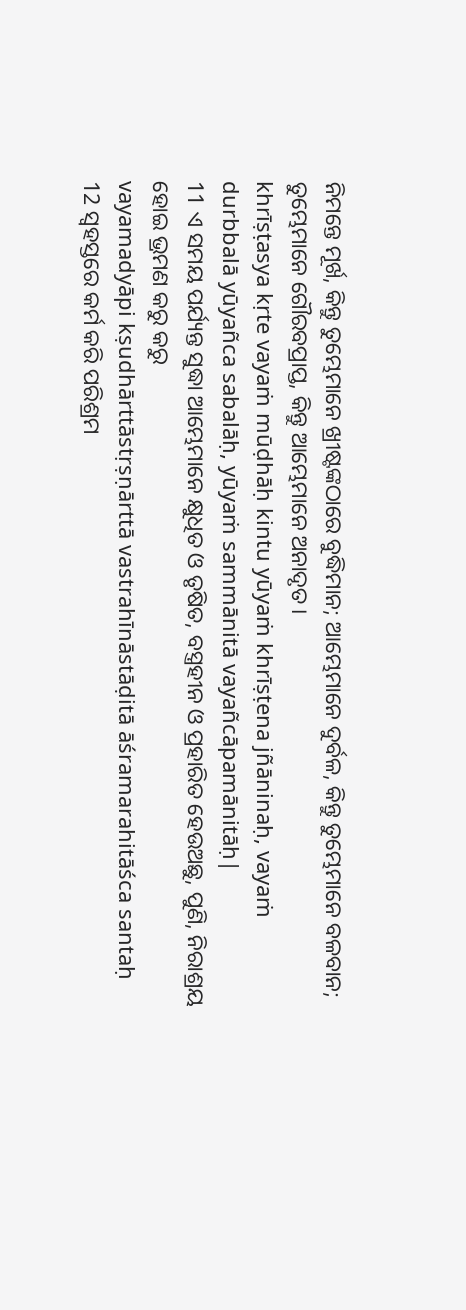ନିମନ୍ତେ ମୂର୍ଖ, କିନ୍ତୁ ତୁମ୍ଭେମାନେ ଖ୍ରୀଷ୍ଟଙ୍କଠାରେ ବୁଦ୍ଧିମାନ; ଆମ୍ଭେମାନେ ଦୁର୍ବଳ, କିନ୍ତୁ ତୁମ୍ଭେମାନେ ବଳବାନ; ତୁମ୍ଭେମାନେ ଗୌରବପ୍ରାପ୍ତ, କିନ୍ତୁ ଆମ୍ଭେମାନେ ଅନାଦୃତ।
khrīṣṭasya kṛte vayaṁ mūḍhāḥ kintu yūyaṁ khrīṣṭena jñāninaḥ, vayaṁ durbbalā yūyañca sabalāḥ, yūyaṁ sammānitā vayañcāpamānitāḥ|
11 ଏ ସମୟ ପର୍ଯ୍ୟନ୍ତ ସୁଦ୍ଧା ଆମ୍ଭେମାନେ କ୍ଷୁଧିତ ଓ ତୃଷିତ, ବସ୍ତ୍ରହୀନ ଓ ପ୍ରହାରିତ ହେଉଅଛୁ, ପୁଣି, ନିରାଶ୍ରୟ ହୋଇ ଭ୍ରମଣ କରୁ କରୁ
vayamadyāpi kṣudhārttāstṛṣṇārttā vastrahīnāstāḍitā āśramarahitāśca santaḥ
12 ସ୍ୱହସ୍ତରେ କର୍ମ କରି ପରିଶ୍ରମ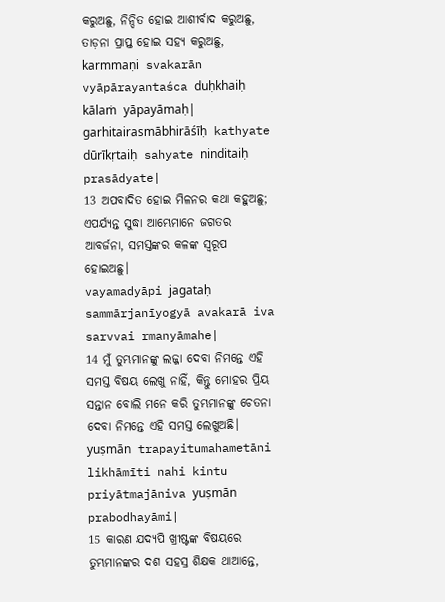କରୁଅଛୁ, ନିନ୍ଦିତ ହୋଇ ଆଶୀର୍ବାଦ କରୁଅଛୁ, ତାଡ଼ନା ପ୍ରାପ୍ତ ହୋଇ ସହ୍ୟ କରୁଅଛୁ,
karmmaṇi svakarān vyāpārayantaśca duḥkhaiḥ kālaṁ yāpayāmaḥ| garhitairasmābhirāśīḥ kathyate dūrīkṛtaiḥ sahyate ninditaiḥ prasādyate|
13 ଅପବାଦିତ ହୋଇ ମିଳନର କଥା କହୁଅଛୁ; ଏପର୍ଯ୍ୟନ୍ତ ସୁଦ୍ଧା ଆମ୍ଭେମାନେ ଜଗତର ଆବର୍ଜନା, ସମସ୍ତଙ୍କର କଳଙ୍କ ସ୍ୱରୂପ ହୋଇଅଛୁ।
vayamadyāpi jagataḥ sammārjanīyogyā avakarā iva sarvvai rmanyāmahe|
14 ମୁଁ ତୁମ୍ଭମାନଙ୍କୁ ଲଜ୍ଜା ଦେବା ନିମନ୍ତେ ଏହି ସମସ୍ତ ବିଷୟ ଲେଖୁ ନାହିଁ, କିନ୍ତୁ ମୋହର ପ୍ରିୟ ସନ୍ତାନ ବୋଲି ମନେ କରି ତୁମ୍ଭମାନଙ୍କୁ ଚେତନା ଦେବା ନିମନ୍ତେ ଏହି ସମସ୍ତ ଲେଖୁଅଛି।
yuṣmān trapayitumahametāni likhāmīti nahi kintu priyātmajāniva yuṣmān prabodhayāmi|
15 କାରଣ ଯଦ୍ୟପି ଖ୍ରୀଷ୍ଟଙ୍କ ବିଷୟରେ ତୁମ୍ଭମାନଙ୍କର ଦଶ ସହସ୍ର ଶିକ୍ଷକ ଥାଆନ୍ତେ,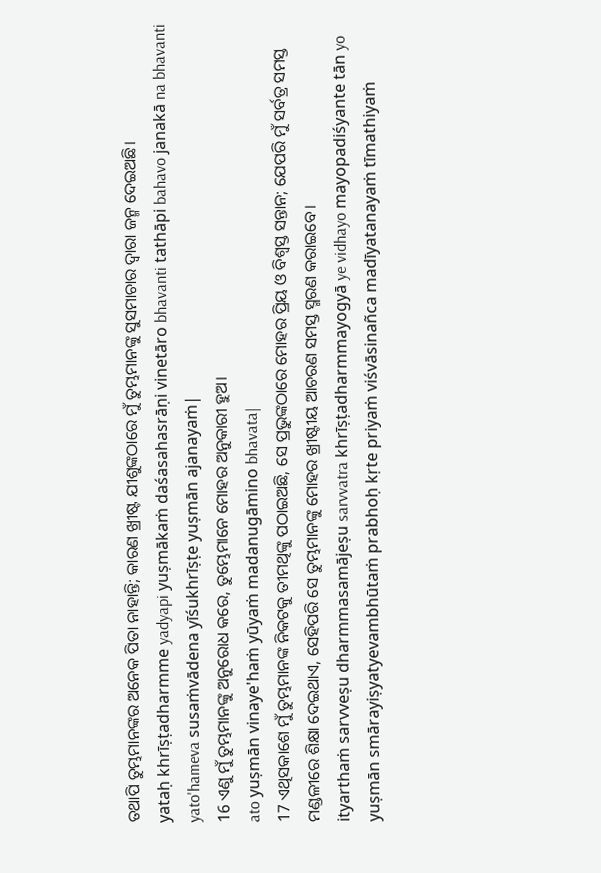ତଥାପି ତୁମ୍ଭମାନଙ୍କର ଅନେକ ପିତା ନାହାନ୍ତି; କାରଣ ଖ୍ରୀଷ୍ଟ ଯୀଶୁଙ୍କଠାରେ ମୁଁ ତୁମ୍ଭମାନଙ୍କୁ ସୁସମାଚାର ଦ୍ୱାରା ଜନ୍ମ ଦେଇଅଛି।
yataḥ khrīṣṭadharmme yadyapi yuṣmākaṁ daśasahasrāṇi vinetāro bhavanti tathāpi bahavo janakā na bhavanti yato'hameva susaṁvādena yīśukhrīṣṭe yuṣmān ajanayaṁ|
16 ଏଣୁ ମୁଁ ତୁମ୍ଭମାନଙ୍କୁ ଅନୁରୋଧ କରେ, ତୁମ୍ଭେମାନେ ମୋହର ଅନୁକାରୀ ହୁଅ।
ato yuṣmān vinaye'haṁ yūyaṁ madanugāmino bhavata|
17 ଏଥିସକାଶେ ମୁଁ ତୁମ୍ଭମାନଙ୍କ ନିକଟକୁ ତୀମଥିଙ୍କୁ ପଠାଇଅଛି, ସେ ପ୍ରଭୁଙ୍କଠାରେ ମୋହର ପ୍ରିୟ ଓ ବିଶ୍ୱସ୍ତ ସନ୍ତାନ; ଯେପରି ମୁଁ ସର୍ବତ୍ର ସମସ୍ତ ମଣ୍ଡଳୀରେ ଶିକ୍ଷା ଦେଇଥାଏ, ସେହିପରି ସେ ତୁମ୍ଭମାନଙ୍କୁ ମୋହର ଖ୍ରୀଷ୍ଟୀୟ ଆଚରଣ ସମସ୍ତ ସ୍ମରଣ କରାଇବେ।
ityarthaṁ sarvveṣu dharmmasamājeṣu sarvvatra khrīṣṭadharmmayogyā ye vidhayo mayopadiśyante tān yo yuṣmān smārayiṣyatyevambhūtaṁ prabhoḥ kṛte priyaṁ viśvāsinañca madīyatanayaṁ tīmathiyaṁ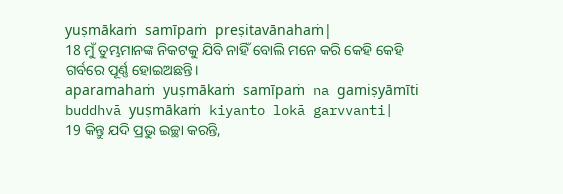yuṣmākaṁ samīpaṁ preṣitavānahaṁ|
18 ମୁଁ ତୁମ୍ଭମାନଙ୍କ ନିକଟକୁ ଯିବି ନାହିଁ ବୋଲି ମନେ କରି କେହି କେହି ଗର୍ବରେ ପୂର୍ଣ୍ଣ ହୋଇଅଛନ୍ତି।
aparamahaṁ yuṣmākaṁ samīpaṁ na gamiṣyāmīti buddhvā yuṣmākaṁ kiyanto lokā garvvanti|
19 କିନ୍ତୁ ଯଦି ପ୍ରଭୁ ଇଚ୍ଛା କରନ୍ତି,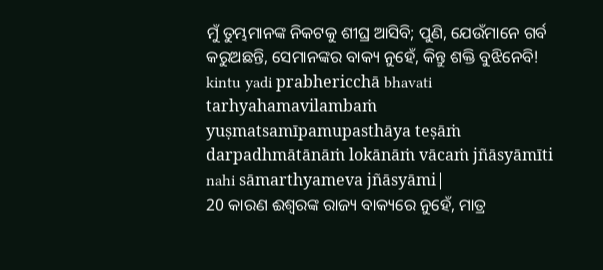ମୁଁ ତୁମ୍ଭମାନଙ୍କ ନିକଟକୁ ଶୀଘ୍ର ଆସିବି; ପୁଣି, ଯେଉଁମାନେ ଗର୍ବ କରୁଅଛନ୍ତି, ସେମାନଙ୍କର ବାକ୍ୟ ନୁହେଁ, କିନ୍ତୁ ଶକ୍ତି ବୁଝିନେବି!
kintu yadi prabhericchā bhavati tarhyahamavilambaṁ yuṣmatsamīpamupasthāya teṣāṁ darpadhmātānāṁ lokānāṁ vācaṁ jñāsyāmīti nahi sāmarthyameva jñāsyāmi|
20 କାରଣ ଈଶ୍ବରଙ୍କ ରାଜ୍ୟ ବାକ୍ୟରେ ନୁହେଁ, ମାତ୍ର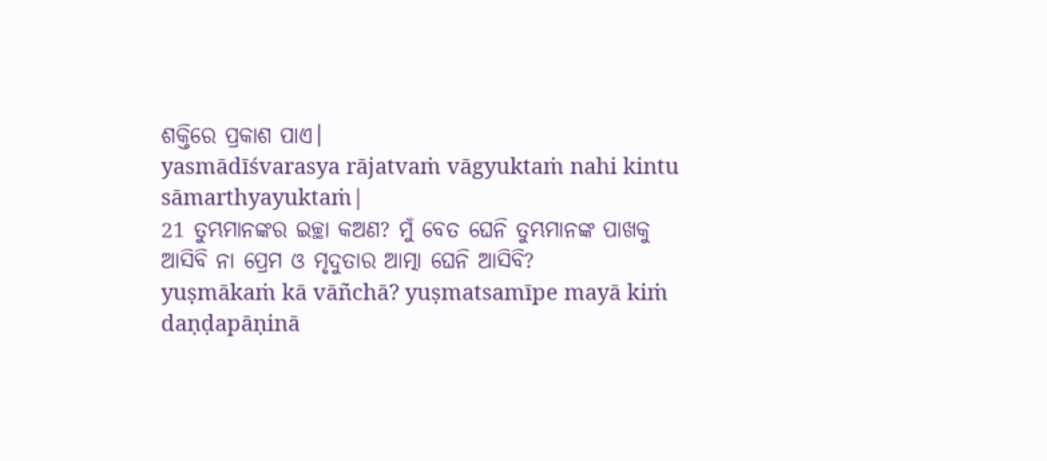ଶକ୍ତିରେ ପ୍ରକାଶ ପାଏ।
yasmādīśvarasya rājatvaṁ vāgyuktaṁ nahi kintu sāmarthyayuktaṁ|
21 ତୁମ୍ଭମାନଙ୍କର ଇଚ୍ଛା କଅଣ? ମୁଁ ବେତ ଘେନି ତୁମ୍ଭମାନଙ୍କ ପାଖକୁ ଆସିବି ନା ପ୍ରେମ ଓ ମୃଦୁତାର ଆତ୍ମା ଘେନି ଆସିବି?
yuṣmākaṁ kā vāñchā? yuṣmatsamīpe mayā kiṁ daṇḍapāṇinā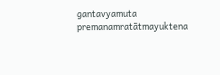gantavyamuta premanamratātmayuktena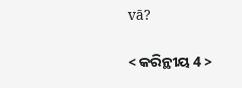vā?

< କରିନ୍ଥୀୟ 4 >